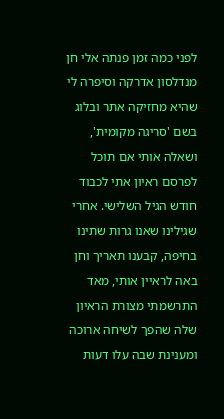לפני כמה זמן פנתה אלי חן מנדלסון אדרקה וסיפרה לי שהיא מחזיקה אתר ובלוג בשם 'סריגה מקומית', ושאלה אותי אם תוכל לפרסם ראיון אתי לכבוד חודש הגיל השלישי. אחרי שגילינו שאנו גרות שתינו בחיפה, קבענו תאריך וחן באה לראיין אותי, מאד התרשמתי מצורת הראיון שלה שהפך לשיחה ארוכה ומענינת שבה עלו דעות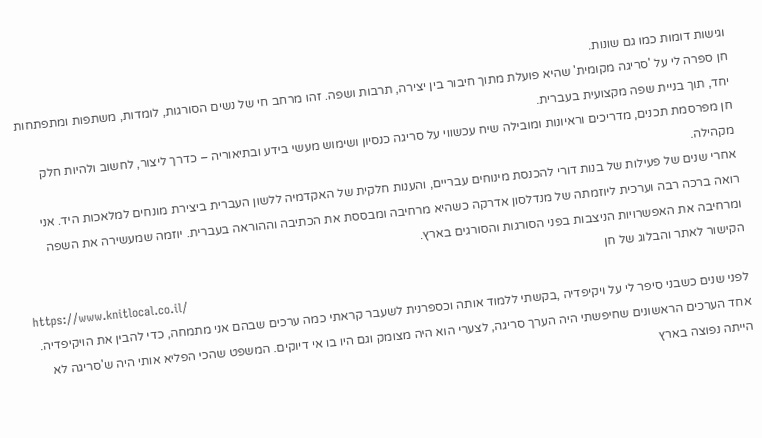וגישות דומות כמו גם שונות.
חן ספרה לי על 'סריגה מקומית' שהיא פועלת מתוך חיבור בין יצירה, תרבות ושפה. זהו מרחב חי של נשים הסורגות, לומדות, משתפות ומתפתחות יחד, תוך בניית שפה מקצועית בעברית.
חן מפרסמת תכנים, מדריכים וראיונות ומובילה שיח עכשווי על סריגה כנסיון ושימוש מעשי בידע ובתיאוריה – כדרך ליצור, לחשוב ולהיות חלק מקהילה.
אחרי שנים של פעילות של בנות דורי להכנסת מינוחים עבריים, והענות חלקית של האקדמיה ללשון העברית ביצירת מונחים למלאכות היד. אני רואה ברכה רבה וערכית ליוזמתה של מנדלסון אדרקה כשהיא מרחיבה ומבססת את הכתיבה וההוראה בעברית. יוזמה שמעשירה את השפה ומרחיבה את האפשרויות הניצבות בפני הסורגות והסורגים בארץ.
הקישור לאתר והבלוג של חן
https://www.knitlocal.co.il/
לפני שנים כשבני סיפר לי על ויקיפדיה ,בקשתי ללמוד אותה וכספרנית לשעבר קראתי כמה ערכים שבהם אני מתמחה, כדי להבין את הויקיפדיה. אחד הערכים הראשונים שחיפשתי היה הערך סריגה, לצערי הוא היה מצומק וגם היו בו אי דיוקים. המשפט שהכי הפליא אותי היה ש'סריגה לא הייתה נפוצה בארץ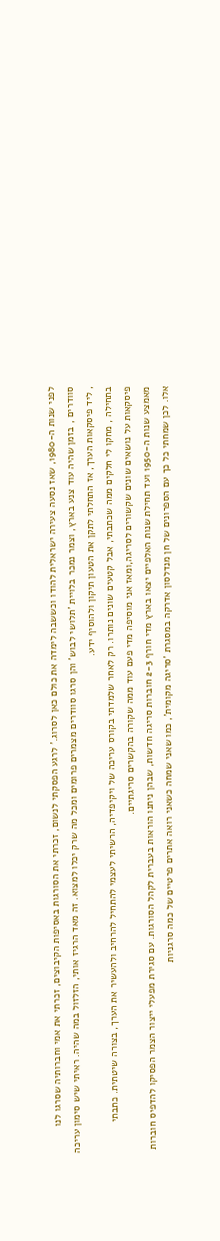לפני שנות ה-1980, שאז נסעה צעירה ישראלית להודו וכששבה לימדה את כולם כאן לסרוג.' לרגע הפסקתי לנשום, זכרתי את הסורגות באסיפות הקיבוצים, זכרתי את אמי וחברותיה שסרגו לנו סוודרים , בזמן שהיה עוד צנע בארץ, וצמר נמכר בלויית 'תלושי לבוש' והן סרגו סוודרים מצמרים פרומים ומכל מה שרק יכלו למצוא. זה מאד הרגיז אותי, הזלזול במה שהיה. ראיתי שיש סימון עריכה , ליד פיסקאות הערך, אז התחלתי לתקן את הטעון תיקון ולהוסיף ידע.
בתחילה , מחקו לי חלקים ממה שכתבתי, אבל קטעים שונים נותרו. רק לאחר שלמדתי בקורס עריכה של ויקיפדיה, הרשיתי לעצמי להתחיל להרחיב ולהעשיר את הערך, בצורה שיטתית. כתבתי פיסקאות על נושאים שונים שקשורים לסריגה,ומאז אני מוסיפה מדי פעם עוד ממה שקורה בהקשרים סריגתיים.
מאמצע שנות ה-1950 ועד תחילת שנות האלפיים יצאו בארץ מדי חורף 2-3 חוברות סריגה חדשות, שבהן ניתנו הוראות בעברית לקהל הסורגות. עם סגירת מפעלי ייצור הצמר הפסיקו להדפיס חוברות אלו. לכן שמחתי כל כך עם הספרונים של חן מנדלסון אדרקה במסגרת 'סריגה מקומית', כמו שאני שמחה כשאני רואה אתרים פרטיים של כמה סרגניות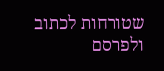שטורחות לכתוב ולפרסם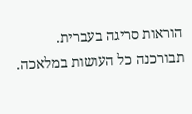הוראות סריגה בעברית. תבורכנה כל העושות במלאכה.